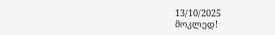13/10/2025
მოკლედ!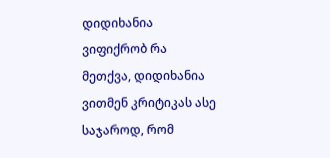დიდიხანია ვიფიქრობ რა მეთქვა, დიდიხანია ვითმენ კრიტიკას ასე საჯაროდ, რომ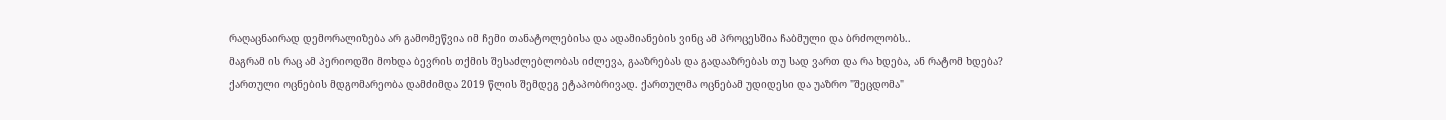რაღაცნაირად დემორალიზება არ გამომეწვია იმ ჩემი თანატოლებისა და ადამიანების ვინც ამ პროცესშია ჩაბმული და ბრძოლობს..
მაგრამ ის რაც ამ პერიოდში მოხდა ბევრის თქმის შესაძლებლობას იძლევა, გააზრებას და გადააზრებას თუ სად ვართ და რა ხდება, ან რატომ ხდება?
ქართული ოცნების მდგომარეობა დამძიმდა 2019 წლის შემდეგ ეტაპობრივად. ქართულმა ოცნებამ უდიდესი და უაზრო "შეცდომა"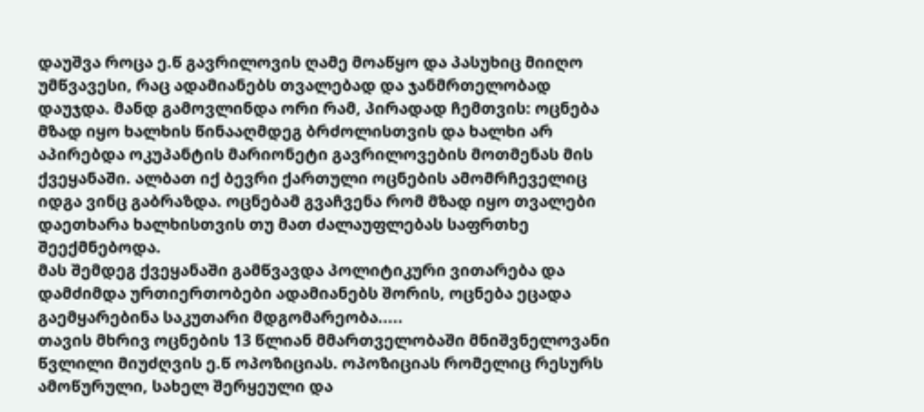დაუშვა როცა ე.წ გავრილოვის ღამე მოაწყო და პასუხიც მიიღო უმწვავესი, რაც ადამიანებს თვალებად და ჯანმრთელობად დაუჯდა. მანდ გამოვლინდა ორი რამ, პირადად ჩემთვის: ოცნება მზად იყო ხალხის წინააღმდეგ ბრძოლისთვის და ხალხი არ აპირებდა ოკუპანტის მარიონეტი გავრილოვების მოთმენას მის ქვეყანაში. ალბათ იქ ბევრი ქართული ოცნების ამომრჩეველიც იდგა ვინც გაბრაზდა. ოცნებამ გვაჩვენა რომ მზად იყო თვალები დაეთხარა ხალხისთვის თუ მათ ძალაუფლებას საფრთხე შეექმნებოდა.
მას შემდეგ ქვეყანაში გამწვავდა პოლიტიკური ვითარება და დამძიმდა ურთიერთობები ადამიანებს შორის, ოცნება ეცადა გაემყარებინა საკუთარი მდგომარეობა.....
თავის მხრივ ოცნების 13 წლიან მმართველობაში მნიშვნელოვანი წვლილი მიუძღვის ე.წ ოპოზიციას. ოპოზიციას რომელიც რესურს ამოწურული, სახელ შერყეული და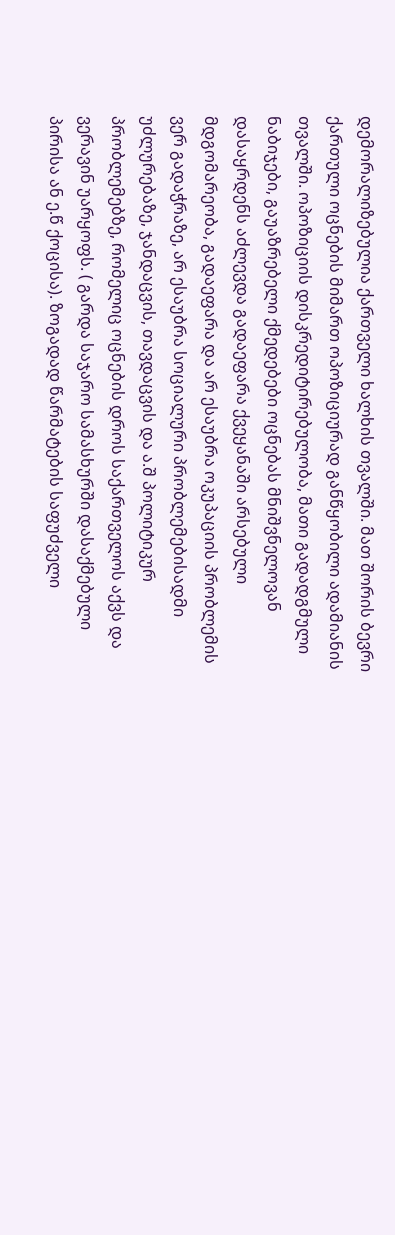დემორალიზებულია ქართველი ხალხის თვალში. მათ შორის ბევრი ქართული ოცნების მიმართ ოპოზიციურად განწყობილი ადამიანის თვალში. ოპოზიციის დისკრედიტირებულობა, მათი გადადგმული ნაბიჯები, გაუაზრებელი ქმედებები ოცნებას მნიშვნელოვან დასაყრდენს აძლევდა გადაეფარა ქვეყანაში არსებული მდგომარეობა, გადაეფარა და არ ესაუბრა ოკუპაციის პრობლემის ვერ გადაჭრაზე, არ ესაუბრა სოციალური პრობლემებისადმი უძლურებაზე, ჯანდაცვის, თავდაცვის და ა.შ პოლიტიკურ პრობლემებზე, რომელიც ოცნების დროს საქართველოს აქვს და ვერავინ უარყოფს. ( გარდა საჯარო სამასხურში დასაქმებული პირისა ან ე.წ ქოცისა). ზოგადად წარმატების საფუძველი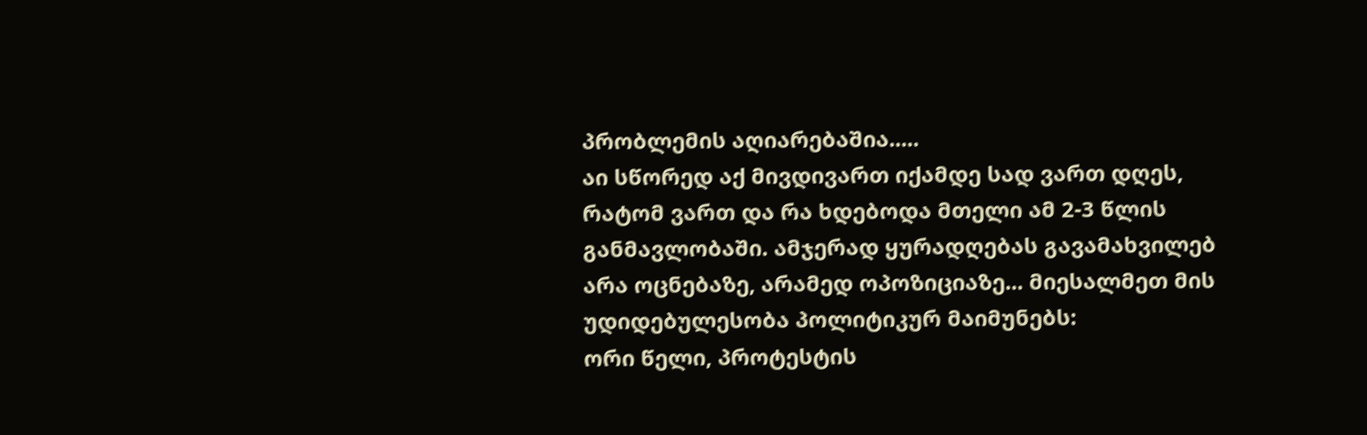პრობლემის აღიარებაშია.....
აი სწორედ აქ მივდივართ იქამდე სად ვართ დღეს, რატომ ვართ და რა ხდებოდა მთელი ამ 2-3 წლის განმავლობაში. ამჯერად ყურადღებას გავამახვილებ არა ოცნებაზე, არამედ ოპოზიციაზე... მიესალმეთ მის უდიდებულესობა პოლიტიკურ მაიმუნებს:
ორი წელი, პროტესტის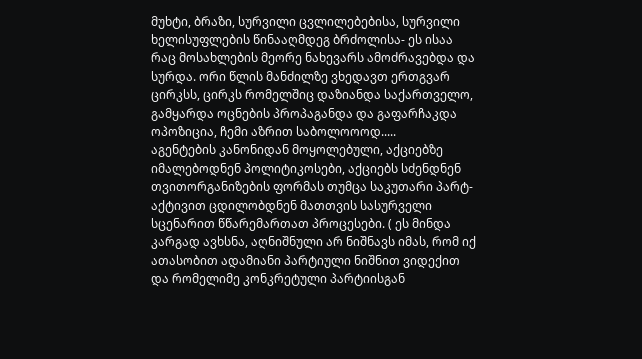მუხტი, ბრაზი, სურვილი ცვლილებებისა, სურვილი ხელისუფლების წინააღმდეგ ბრძოლისა- ეს ისაა რაც მოსახლების მეორე ნახევარს ამოძრავებდა და სურდა. ორი წლის მანძილზე ვხედავთ ერთგვარ ცირკსს, ცირკს რომელშიც დაზიანდა საქართველო, გამყარდა ოცნების პროპაგანდა და გაფარჩაკდა ოპოზიცია, ჩემი აზრით საბოლოოოდ.....
აგენტების კანონიდან მოყოლებული, აქციებზე იმალებოდნენ პოლიტიკოსები, აქციებს სძენდნენ თვითორგანიზების ფორმას თუმცა საკუთარი პარტ-აქტივით ცდილობდნენ მათთვის სასურველი სცენარით წწარემართათ პროცესები. ( ეს მინდა კარგად ავხსნა, აღნიშნული არ ნიშნავს იმას, რომ იქ ათასობით ადამიანი პარტიული ნიშნით ვიდექით და რომელიმე კონკრეტული პარტიისგან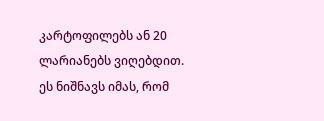კარტოფილებს ან 20 ლარიანებს ვიღებდით. ეს ნიშნავს იმას, რომ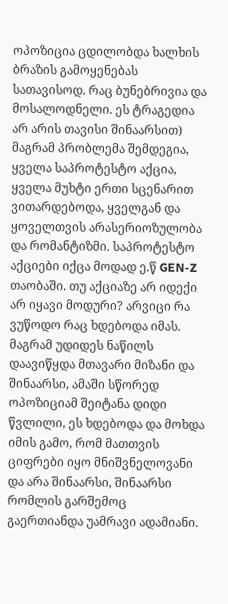ოპოზიცია ცდილობდა ხალხის ბრაზის გამოყენებას სათავისოდ. რაც ბუნებრივია და მოსალოდნელი. ეს ტრაგედია არ არის თავისი შინაარსით) მაგრამ პრობლემა შემდეგია, ყველა საპროტესტო აქცია, ყველა მუხტი ერთი სცენარით ვითარდებოდა, ყველგან და ყოველთვის არასერიოზულობა და რომანტიზმი. საპროტესტო აქციები იქცა მოდად ე.წ GEN-Z თაობაში. თუ აქციაზე არ იდექი არ იყავი მოდური? არვიცი რა ვუწოდო რაც ხდებოდა იმას. მაგრამ უდიდეს ნაწილს დაავიწყდა მთავარი მიზანი და შინაარსი, ამაში სწორედ ოპოზიციამ შეიტანა დიდი წვლილი, ეს ხდებოდა და მოხდა იმის გამო, რომ მათთვის ციფრები იყო მნიშვნელოვანი და არა შინაარსი, შინაარსი რომლის გარშემოც გაერთიანდა უამრავი ადამიანი.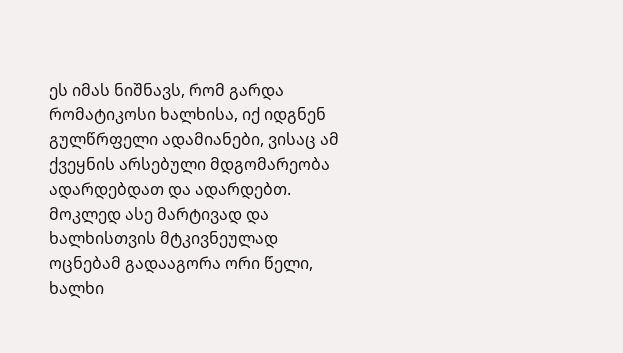ეს იმას ნიშნავს, რომ გარდა რომატიკოსი ხალხისა, იქ იდგნენ გულწრფელი ადამიანები, ვისაც ამ ქვეყნის არსებული მდგომარეობა ადარდებდათ და ადარდებთ. მოკლედ ასე მარტივად და ხალხისთვის მტკივნეულად ოცნებამ გადააგორა ორი წელი, ხალხი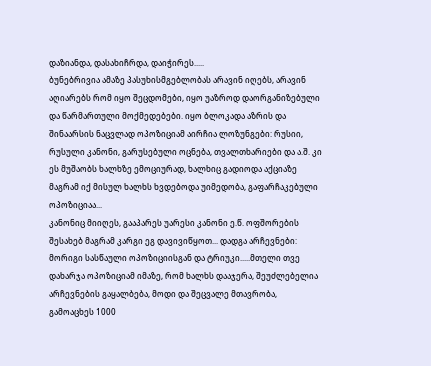დაზიანდა, დასახიჩრდა, დაიჭირეს.....
ბუნებრივია ამაზე პასუხისმგებლობას არავინ იღებს, არავინ აღიარებს რომ იყო შეცდომები, იყო უაზროდ დაორგანიზებული და წარმართული მოქმედებები. იყო ბლოკადა აზრის და შინაარსის ნაცვლად ოპოზიციამ აირჩია ლოზუნგები: რუსიი, რუსული კანონი, გარუსებული ოცნება, თვალთხარიები და ა.შ. კი ეს მუშაობს ხალხზე ემოციურად, ხალხიც გადიოდა აქციაზე მაგრამ იქ მისულ ხალხს ხვდებოდა უიმედობა, გაფარჩაკებული ოპოზიციაა...
კანონიც მიიღეს, გააპარეს უარესი კანონი ე.წ. ოფშორების შესახებ მაგრამ კარგი ეგ დავივიწყოთ... დადგა არჩევნები:
მორიგი სასწაული ოპოზიციისგან და ტრიუკი.....მთელი თვე დახარჯა ოპოზიციამ იმაზე, რომ ხალხს დააჯერა, შეუძლებელია არჩევნების გაყალბება, მოდი და შეცვალე მთავრობა, გამოაცხეს 1000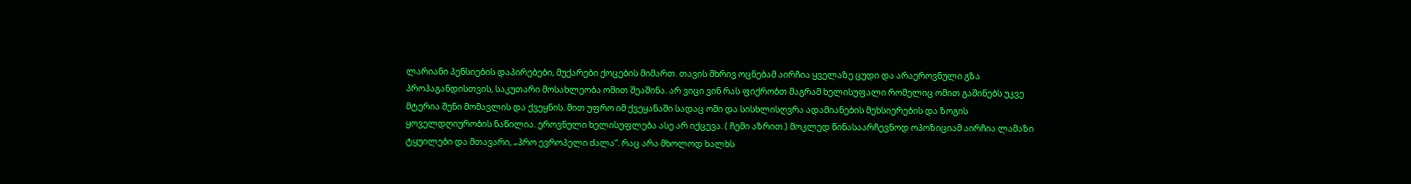ლარიანი პენსიების დაპირებები, მუქარები ქოცების მიმართ. თავის მხრივ ოცნებამ აირჩია ყველაზე ცუდი და არაეროვნული გზა პროპაგანდისთვის, საკუთარი მოსახლეობა ომით შეაშინა. არ ვიცი ვინ რას ფიქრობთ მაგრამ ხელისუფალი რომელიც ომით გაშინებს უკვე მტერია შენი მომავლის და ქვეყნის. მით უფრო იმ ქვეყანაში სადაც ომი და სისხლისღვრა ადამიანების მეხსიერების და ზოგის ყოველდღიურობის ნაწილია. ეროვნული ხელისუფლება ასე არ იქცევა. ( ჩემი აზრით.) მოკლედ წინასაარჩევნოდ ოპოზიციამ აირჩია ლამაზი ტყუილები და მთავარი, „პრო ევროპელი ძალა“. რაც არა მხოლოდ ხალხს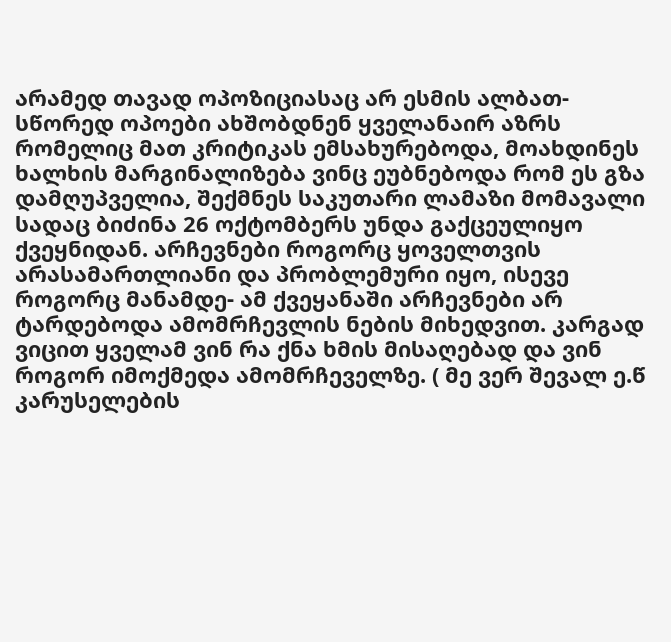არამედ თავად ოპოზიციასაც არ ესმის ალბათ- სწორედ ოპოები ახშობდნენ ყველანაირ აზრს რომელიც მათ კრიტიკას ემსახურებოდა, მოახდინეს ხალხის მარგინალიზება ვინც ეუბნებოდა რომ ეს გზა დამღუპველია, შექმნეს საკუთარი ლამაზი მომავალი სადაც ბიძინა 26 ოქტომბერს უნდა გაქცეულიყო ქვეყნიდან. არჩევნები როგორც ყოველთვის არასამართლიანი და პრობლემური იყო, ისევე როგორც მანამდე- ამ ქვეყანაში არჩევნები არ ტარდებოდა ამომრჩევლის ნების მიხედვით. კარგად ვიცით ყველამ ვინ რა ქნა ხმის მისაღებად და ვინ როგორ იმოქმედა ამომრჩეველზე. ( მე ვერ შევალ ე.წ კარუსელების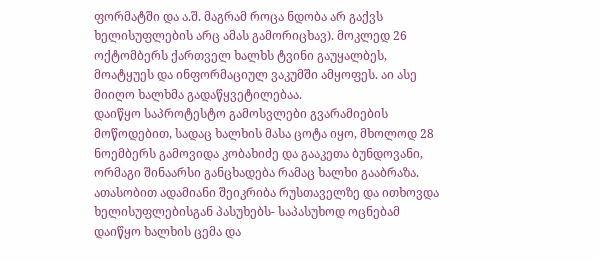ფორმატში და ა.შ. მაგრამ როცა ნდობა არ გაქვს ხელისუფლების არც ამას გამორიცხავ). მოკლედ 26 ოქტომბერს ქართველ ხალხს ტვინი გაუყალბეს, მოატყუეს და ინფორმაციულ ვაკუმში ამყოფეს. აი ასე მიიღო ხალხმა გადაწყვეტილებაა.
დაიწყო საპროტესტო გამოსვლები გვარამიების მოწოდებით, სადაც ხალხის მასა ცოტა იყო, მხოლოდ 28 ნოემბერს გამოვიდა კობახიძე და გააკეთა ბუნდოვანი, ორმაგი შინაარსი განცხადება რამაც ხალხი გააბრაზა. ათასობით ადამიანი შეიკრიბა რუსთაველზე და ითხოვდა ხელისუფლებისგან პასუხებს- საპასუხოდ ოცნებამ დაიწყო ხალხის ცემა და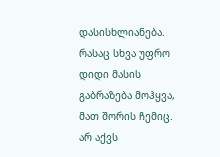დასისხლიანება. რასაც სხვა უფრო დიდი მასის გაბრაზება მოჰყვა, მათ შორის ჩემიც. არ აქვს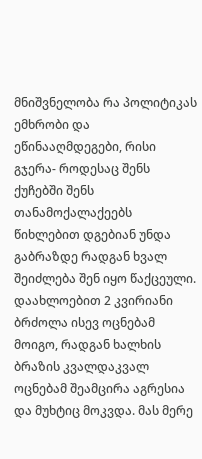მნიშვნელობა რა პოლიტიკას ემხრობი და ეწინააღმდეგები, რისი გჯერა- როდესაც შენს ქუჩებში შენს თანამოქალაქეებს წიხლებით დგებიან უნდა გაბრაზდე რადგან ხვალ შეიძლება შენ იყო წაქცეული.
დაახლოებით 2 კვირიანი ბრძოლა ისევ ოცნებამ მოიგო, რადგან ხალხის ბრაზის კვალდაკვალ ოცნებამ შეამცირა აგრესია და მუხტიც მოკვდა. მას მერე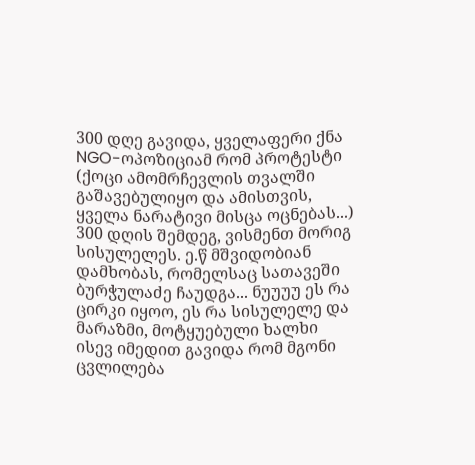300 დღე გავიდა, ყველაფერი ქნა NGO-ოპოზიციამ რომ პროტესტი (ქოცი ამომრჩევლის თვალში გაშავებულიყო და ამისთვის, ყველა ნარატივი მისცა ოცნებას...)
300 დღის შემდეგ, ვისმენთ მორიგ სისულელეს. ე.წ მშვიდობიან დამხობას, რომელსაც სათავეში ბურჭულაძე ჩაუდგა... ნუუუუ ეს რა ცირკი იყოო, ეს რა სისულელე და მარაზმი, მოტყუებული ხალხი ისევ იმედით გავიდა რომ მგონი ცვლილება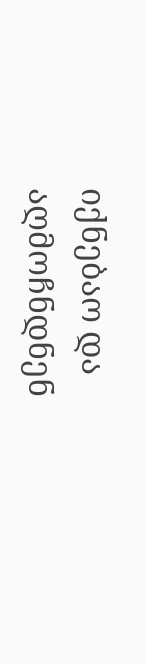იქნებაო და აღმოჩნდნენ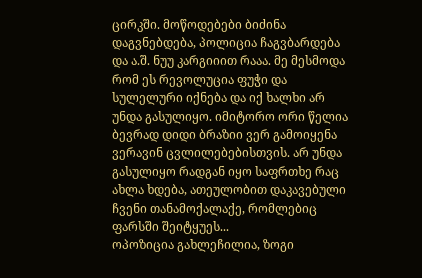ცირკში. მოწოდებები ბიძინა დაგვნებდება, პოლიცია ჩაგვბარდება და ა.შ. ნუუ კარგიიით რააა. მე მესმოდა რომ ეს რევოლუცია ფუჭი და სულელური იქნება და იქ ხალხი არ უნდა გასულიყო. იმიტორო ორი წელია ბევრად დიდი ბრაზიი ვერ გამოიყენა ვერავინ ცვლილებებისთვის. არ უნდა გასულიყო რადგან იყო საფრთხე რაც ახლა ხდება, ათეულობით დაკავებული ჩვენი თანამოქალაქე, რომლებიც ფარსში შეიტყუეს...
ოპოზიცია გახლეჩილია, ზოგი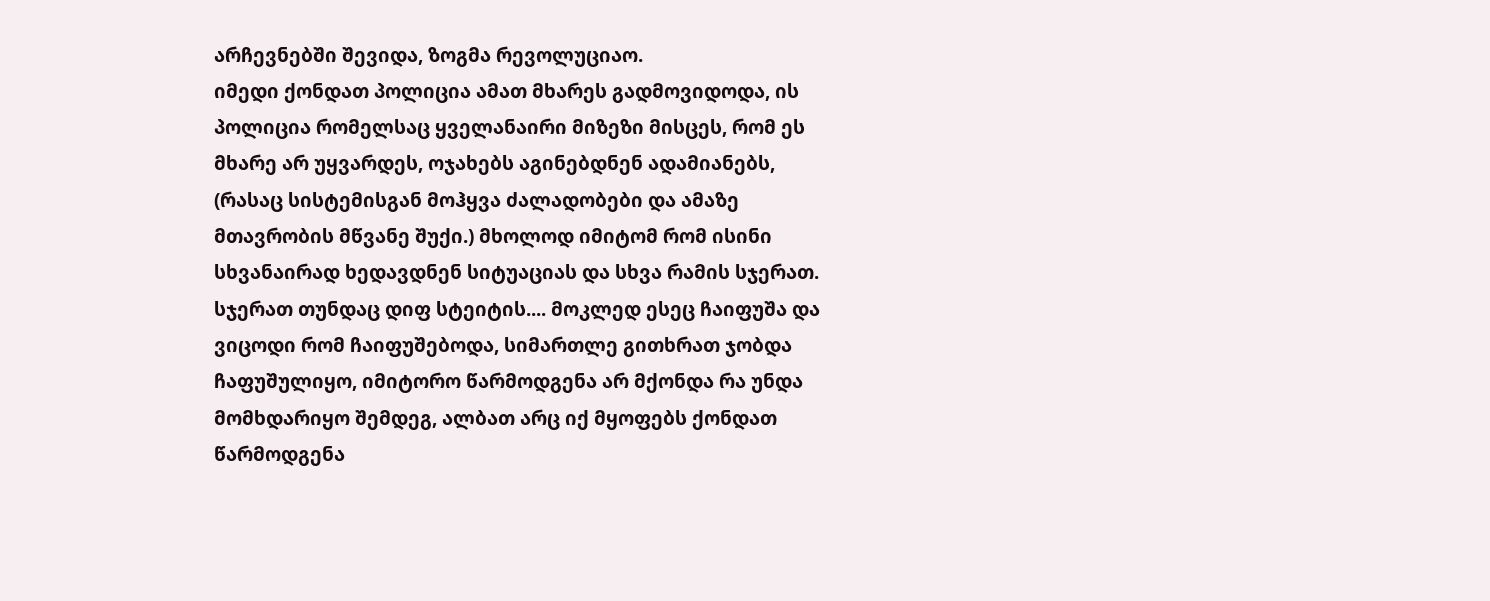არჩევნებში შევიდა, ზოგმა რევოლუციაო.
იმედი ქონდათ პოლიცია ამათ მხარეს გადმოვიდოდა, ის პოლიცია რომელსაც ყველანაირი მიზეზი მისცეს, რომ ეს მხარე არ უყვარდეს, ოჯახებს აგინებდნენ ადამიანებს, (რასაც სისტემისგან მოჰყვა ძალადობები და ამაზე მთავრობის მწვანე შუქი.) მხოლოდ იმიტომ რომ ისინი სხვანაირად ხედავდნენ სიტუაციას და სხვა რამის სჯერათ. სჯერათ თუნდაც დიფ სტეიტის.... მოკლედ ესეც ჩაიფუშა და ვიცოდი რომ ჩაიფუშებოდა, სიმართლე გითხრათ ჯობდა ჩაფუშულიყო, იმიტორო წარმოდგენა არ მქონდა რა უნდა მომხდარიყო შემდეგ, ალბათ არც იქ მყოფებს ქონდათ წარმოდგენა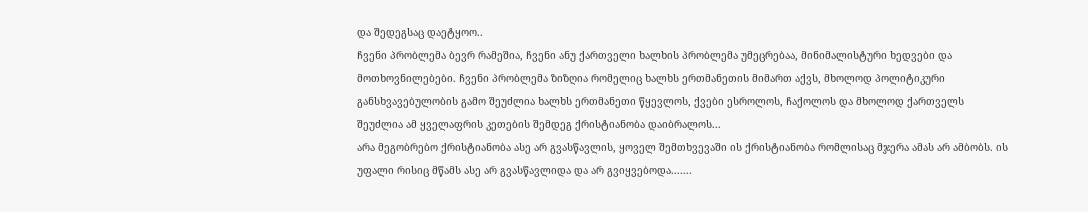და შედეგსაც დაეტყოო..
ჩვენი პრობლემა ბევრ რამეშია, ჩვენი ანუ ქართველი ხალხის პრობლემა უმეცრებაა, მინიმალისტური ხედვები და მოთხოვნილებები. ჩვენი პრობლემა ზიზღია რომელიც ხალხს ერთმანეთის მიმართ აქვს, მხოლოდ პოლიტიკური განსხვავებულობის გამო შეუძლია ხალხს ერთმანეთი წყევლოს, ქვები ესროლოს, ჩაქოლოს და მხოლოდ ქართველს შეუძლია ამ ყველაფრის კეთების შემდეგ ქრისტიანობა დაიბრალოს...
არა მეგობრებო ქრისტიანობა ასე არ გვასწავლის, ყოველ შემთხვევაში ის ქრისტიანობა რომლისაც მჯერა ამას არ ამბობს. ის უფალი რისიც მწამს ასე არ გვასწავლიდა და არ გვიყვებოდა.......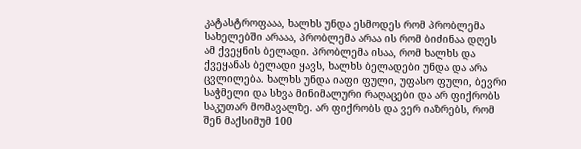კატასტროფააა, ხალხს უნდა ესმოდეს რომ პრობლემა სახელებში არააა, პრობლემა არაა ის რომ ბიძინაა დღეს ამ ქვეყნის ბელადი. პრობლემა ისაა, რომ ხალხს და ქვეყანას ბელადი ყავს, ხალხს ბელადები უნდა და არა ცვლილება. ხალხს უნდა იაფი ფული, უფასო ფული, ბევრი საჭმელი და სხვა მინიმალური რაღაცები და არ ფიქრობს საკუთარ მომავალზე. არ ფიქრობს და ვერ იაზრებს, რომ შენ მაქსიმუმ 100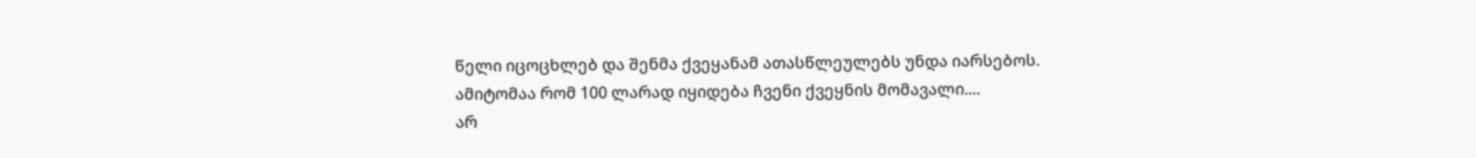წელი იცოცხლებ და შენმა ქვეყანამ ათასწლეულებს უნდა იარსებოს. ამიტომაა რომ 100 ლარად იყიდება ჩვენი ქვეყნის მომავალი....
არ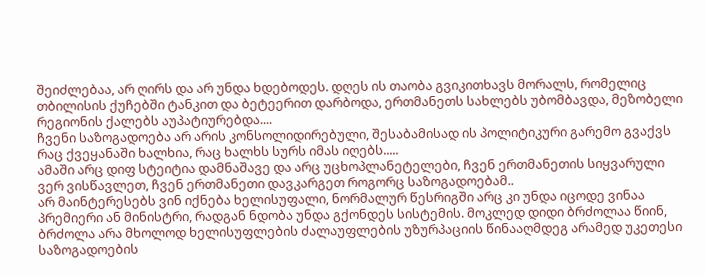შეიძლებაა, არ ღირს და არ უნდა ხდებოდეს. დღეს ის თაობა გვიკითხავს მორალს, რომელიც თბილისის ქუჩებში ტანკით და ბეტეერით დარბოდა, ერთმანეთს სახლებს უბომბავდა, მეზობელი რეგიონის ქალებს აუპატიურებდა....
ჩვენი საზოგადოება არ არის კონსოლიდირებული, შესაბამისად ის პოლიტიკური გარემო გვაქვს რაც ქვეყანაში ხალხია, რაც ხალხს სურს იმას იღებს.....
ამაში არც დიფ სტეიტია დამნაშავე და არც უცხოპლანეტელები, ჩვენ ერთმანეთის სიყვარული ვერ ვისწავლეთ, ჩვენ ერთმანეთი დავკარგეთ როგორც საზოგადოებამ..
არ მაინტერესებს ვინ იქნება ხელისუფალი, ნორმალურ წესრიგში არც კი უნდა იცოდე ვინაა პრემიერი ან მინისტრი, რადგან ნდობა უნდა გქონდეს სისტემის. მოკლედ დიდი ბრძოლაა წიინ, ბრძოლა არა მხოლოდ ხელისუფლების ძალაუფლების უზურპაციის წინააღმდეგ არამედ უკეთესი საზოგადოების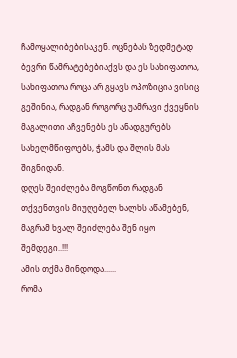ჩამოყალიბებისაკენ. ოცნებას ზედმეტად ბევრი წამრატებებიაქვს და ეს სახიფათოა, სახიფათოა როცა არ გყავს ოპოზიცია ვისიც გეშინია, რადგან როგორც უამრავი ქვეყნის მაგალითი აჩვენებს ეს ანადგურებს სახელმწიფოებს, ჭამს და შლის მას შიგნიდან.
დღეს შეიძლება მოგწონთ რადგან თქვენთვის მიუღებელ ხალხს აწამებენ, მაგრამ ხვალ შეიძლება შენ იყო შემდეგი..!!!
ამის თქმა მინდოდა......
რომა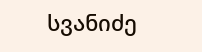სვანიძე